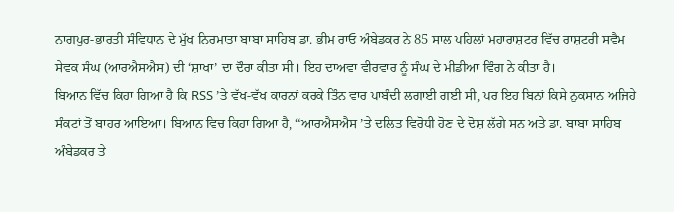ਨਾਗਪੁਰ-ਭਾਰਤੀ ਸੰਵਿਧਾਨ ਦੇ ਮੁੱਖ ਨਿਰਮਾਤਾ ਬਾਬਾ ਸਾਹਿਬ ਡਾ. ਭੀਮ ਰਾਓ ਅੰਬੇਡਕਰ ਨੇ 85 ਸਾਲ ਪਹਿਲਾਂ ਮਹਾਰਾਸ਼ਟਰ ਵਿੱਚ ਰਾਸ਼ਟਰੀ ਸਵੈਮ ਸੇਵਕ ਸੰਘ (ਆਰਐਸਐਸ) ਦੀ ‘ਸ਼ਾਖਾ’ ਦਾ ਦੌਰਾ ਕੀਤਾ ਸੀ। ਇਹ ਦਾਅਵਾ ਵੀਰਵਾਰ ਨੂੰ ਸੰਘ ਦੇ ਮੀਡੀਆ ਵਿੰਗ ਨੇ ਕੀਤਾ ਹੈ।
ਬਿਆਨ ਵਿੱਚ ਕਿਹਾ ਗਿਆ ਹੈ ਕਿ RSS ’ਤੇ ਵੱਖ-ਵੱਖ ਕਾਰਨਾਂ ਕਰਕੇ ਤਿੰਨ ਵਾਰ ਪਾਬੰਦੀ ਲਗਾਈ ਗਈ ਸੀ, ਪਰ ਇਹ ਬਿਨਾਂ ਕਿਸੇ ਨੁਕਸਾਨ ਅਜਿਹੇ ਸੰਕਟਾਂ ਤੋਂ ਬਾਹਰ ਆਇਆ। ਬਿਆਨ ਵਿਚ ਕਿਹਾ ਗਿਆ ਹੈ, “ਆਰਐਸਐਸ ’ਤੇ ਦਲਿਤ ਵਿਰੋਧੀ ਹੋਣ ਦੇ ਦੋਸ਼ ਲੱਗੇ ਸਨ ਅਤੇ ਡਾ. ਬਾਬਾ ਸਾਹਿਬ ਅੰਬੇਡਕਰ ਤੇ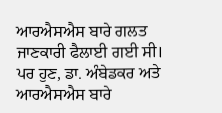ਆਰਐਸਐਸ ਬਾਰੇ ਗਲਤ ਜਾਣਕਾਰੀ ਫੈਲਾਈ ਗਈ ਸੀ। ਪਰ ਹੁਣ, ਡਾ. ਅੰਬੇਡਕਰ ਅਤੇ ਆਰਐਸਐਸ ਬਾਰੇ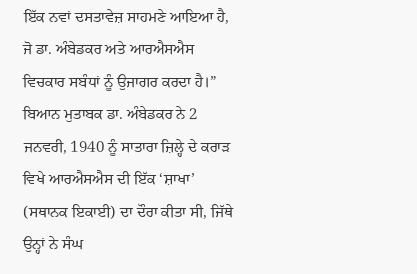ਇੱਕ ਨਵਾਂ ਦਸਤਾਵੇਜ਼ ਸਾਹਮਣੇ ਆਇਆ ਹੈ, ਜੋ ਡਾ. ਅੰਬੇਡਕਰ ਅਤੇ ਆਰਐਸਐਸ ਵਿਚਕਾਰ ਸਬੰਧਾਂ ਨੂੰ ਉਜਾਗਰ ਕਰਦਾ ਹੈ।”
ਬਿਆਨ ਮੁਤਾਬਕ ਡਾ. ਅੰਬੇਡਕਰ ਨੇ 2 ਜਨਵਰੀ, 1940 ਨੂੰ ਸਾਤਾਰਾ ਜ਼ਿਲ੍ਹੇ ਦੇ ਕਰਾੜ ਵਿਖੇ ਆਰਐਸਐਸ ਦੀ ਇੱਕ ‘ਸ਼ਾਖਾ’ (ਸਥਾਨਕ ਇਕਾਈ) ਦਾ ਦੌਰਾ ਕੀਤਾ ਸੀ, ਜਿੱਥੇ ਉਨ੍ਹਾਂ ਨੇ ਸੰਘ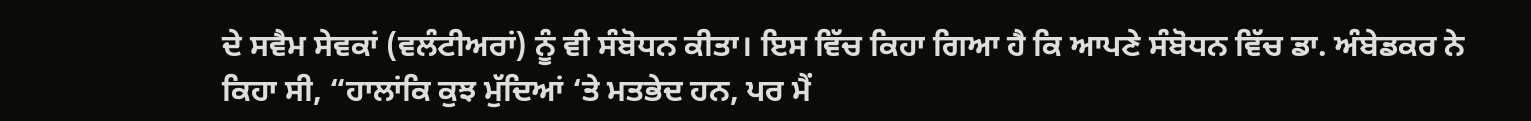ਦੇ ਸਵੈਮ ਸੇਵਕਾਂ (ਵਲੰਟੀਅਰਾਂ) ਨੂੰ ਵੀ ਸੰਬੋਧਨ ਕੀਤਾ। ਇਸ ਵਿੱਚ ਕਿਹਾ ਗਿਆ ਹੈ ਕਿ ਆਪਣੇ ਸੰਬੋਧਨ ਵਿੱਚ ਡਾ. ਅੰਬੇਡਕਰ ਨੇ ਕਿਹਾ ਸੀ, “ਹਾਲਾਂਕਿ ਕੁਝ ਮੁੱਦਿਆਂ ‘ਤੇ ਮਤਭੇਦ ਹਨ, ਪਰ ਮੈਂ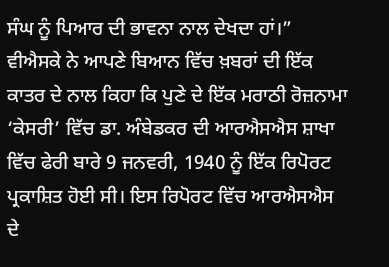ਸੰਘ ਨੂੰ ਪਿਆਰ ਦੀ ਭਾਵਨਾ ਨਾਲ ਦੇਖਦਾ ਹਾਂ।”
ਵੀਐਸਕੇ ਨੇ ਆਪਣੇ ਬਿਆਨ ਵਿੱਚ ਖ਼ਬਰਾਂ ਦੀ ਇੱਕ ਕਾਤਰ ਦੇ ਨਾਲ ਕਿਹਾ ਕਿ ਪੁਣੇ ਦੇ ਇੱਕ ਮਰਾਠੀ ਰੋਜ਼ਨਾਮਾ ‘ਕੇਸਰੀ’ ਵਿੱਚ ਡਾ. ਅੰਬੇਡਕਰ ਦੀ ਆਰਐਸਐਸ ਸ਼ਾਖਾ ਵਿੱਚ ਫੇਰੀ ਬਾਰੇ 9 ਜਨਵਰੀ, 1940 ਨੂੰ ਇੱਕ ਰਿਪੋਰਟ ਪ੍ਰਕਾਸ਼ਿਤ ਹੋਈ ਸੀ। ਇਸ ਰਿਪੋਰਟ ਵਿੱਚ ਆਰਐਸਐਸ ਦੇ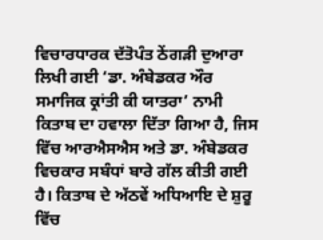ਵਿਚਾਰਧਾਰਕ ਦੱਤੋਪੰਤ ਠੇਂਗੜੀ ਦੁਆਰਾ ਲਿਖੀ ਗਈ ‘ਡਾ. ਅੰਬੇਡਕਰ ਔਰ ਸਮਾਜਿਕ ਕ੍ਰਾਂਤੀ ਕੀ ਯਾਤਰਾ’ ਨਾਮੀ ਕਿਤਾਬ ਦਾ ਹਵਾਲਾ ਦਿੱਤਾ ਗਿਆ ਹੈ, ਜਿਸ ਵਿੱਚ ਆਰਐਸਐਸ ਅਤੇ ਡਾ. ਅੰਬੇਡਕਰ ਵਿਚਕਾਰ ਸਬੰਧਾਂ ਬਾਰੇ ਗੱਲ ਕੀਤੀ ਗਈ ਹੈ। ਕਿਤਾਬ ਦੇ ਅੱਠਵੇਂ ਅਧਿਆਇ ਦੇ ਸ਼ੁਰੂ ਵਿੱਚ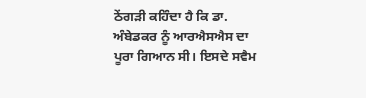ਠੇਂਗੜੀ ਕਹਿੰਦਾ ਹੈ ਕਿ ਡਾ. ਅੰਬੇਡਕਰ ਨੂੰ ਆਰਐਸਐਸ ਦਾ ਪੂਰਾ ਗਿਆਨ ਸੀ। ਇਸਦੇ ਸਵੈਮ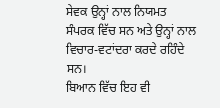ਸੇਵਕ ਉਨ੍ਹਾਂ ਨਾਲ ਨਿਯਮਤ ਸੰਪਰਕ ਵਿੱਚ ਸਨ ਅਤੇ ਉਨ੍ਹਾਂ ਨਾਲ ਵਿਚਾਰ-ਵਟਾਂਦਰਾ ਕਰਦੇ ਰਹਿੰਦੇ ਸਨ।
ਬਿਆਨ ਵਿੱਚ ਇਹ ਵੀ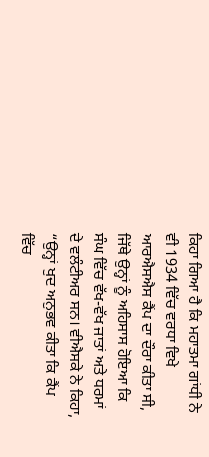ਕਿਹਾ ਗਿਆ ਹੈ ਕਿ ਮਹਾਤਮਾ ਗਾਂਧੀ ਨੇ ਵੀ 1934 ਵਿੱਚ ਵਰਧਾ ਵਿਖੇ ਆਰਐਸਐਸ ਕੈਂਪ ਦਾ ਦੌਰਾ ਕੀਤਾ ਸੀ, ਜਿੱਥੇ ਉਨ੍ਹਾਂ ਨੂੰ ਅਹਿਸਾਸ ਹੋਇਆ ਕਿ ਸੰਘ ਵਿੱਚ ਵੱਖ-ਵੱਖ ਜਾਤਾਂ ਅਤੇ ਧਰਮਾਂ ਦੇ ਵਲੰਟੀਅਰ ਸਨ। ਵੀਐਸਕੇ ਨੇ ਕਿਹਾ, “ਉਨ੍ਹਾਂ ਖੁਦ ਅਨੁਭਵ ਕੀਤਾ ਕਿ ਕੈਂਪ ਵਿੱਚ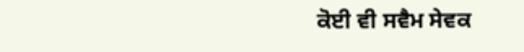ਕੋਈ ਵੀ ਸਵੈਮ ਸੇਵਕ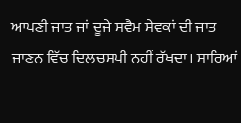ਆਪਣੀ ਜਾਤ ਜਾਂ ਦੂਜੇ ਸਵੈਮ ਸੇਵਕਾਂ ਦੀ ਜਾਤ ਜਾਣਨ ਵਿੱਚ ਦਿਲਚਸਪੀ ਨਹੀਂ ਰੱਖਦਾ। ਸਾਰਿਆਂ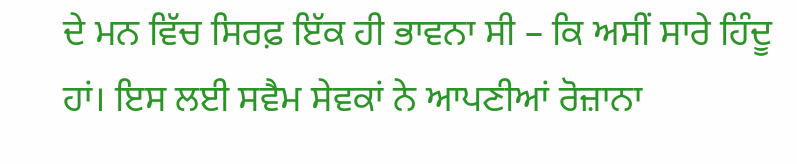ਦੇ ਮਨ ਵਿੱਚ ਸਿਰਫ਼ ਇੱਕ ਹੀ ਭਾਵਨਾ ਸੀ – ਕਿ ਅਸੀਂ ਸਾਰੇ ਹਿੰਦੂ ਹਾਂ। ਇਸ ਲਈ ਸਵੈਮ ਸੇਵਕਾਂ ਨੇ ਆਪਣੀਆਂ ਰੋਜ਼ਾਨਾ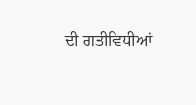ਦੀ ਗਤੀਵਿਧੀਆਂ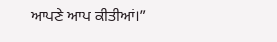ਆਪਣੇ ਆਪ ਕੀਤੀਆਂ।”